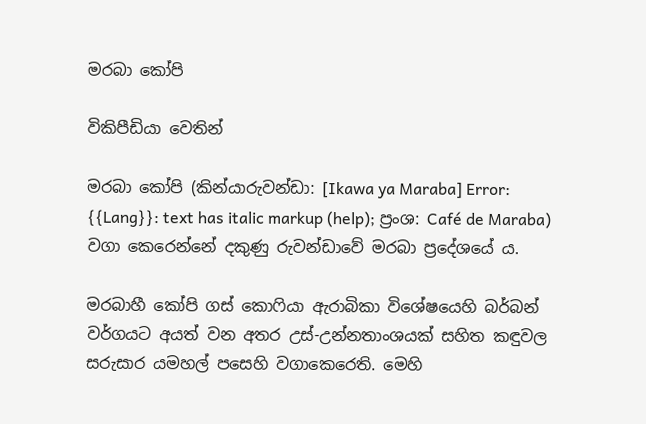මරබා කෝපි

විකිපීඩියා වෙතින්

මරබා කෝපි (කින්යාරුවන්ඩා: [Ikawa ya Maraba] Error: {{Lang}}: text has italic markup (help); ප්‍රංශ: Café de Maraba) වගා කෙරෙන්නේ දකුණු රුවන්ඩාවේ මරබා ප්‍රදේශයේ ය.

මරබාහී කෝපි ගස් කොෆියා ඇරාබිකා විශේෂයෙහි බර්බන් වර්ගයට අයත් වන අතර උස්-උන්නතාංශයක් සහිත කඳුවල සරුසාර යමහල් පසෙහි වගාකෙරෙති. මෙහි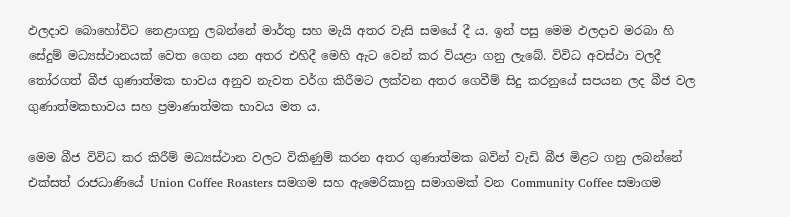ඵලදාව බොහෝවිට නෙළාගනු ලබන්නේ මාර්තු සහ මැ‍යි අතර වැසි සමයේ දී ය. ඉන් පසු මෙම ඵලදාව මරබා හි සේදුම් මධ්‍යස්ථානයක් වෙත ගෙන යන අතර එහිදී මෙහි ඇට වෙන් කර වියළා ගනු ලැබේ. විවිධ අවස්ථා වලදී තෝරගත් බීජ ගුණාත්මක භාවය අනුව නැවත වර්ග කිරීමට ලක්වන අතර ගෙවීම් සිදු කරනුයේ සපයන ලද බීජ වල ගුණාත්මකභාවය සහ ප්‍රමාණාත්මක භාවය මත ය.

මෙම බීජ විවිධ කර කිරීම් මධ්‍යස්ථාන වලට විකිණුම් කරන අතර ගුණාත්මක බවින් වැඩි බීජ මිළට ගනු ලබන්නේ එක්සත් රාජධාණියේ Union Coffee Roasters සමගම සහ ඇමෙරිකානු සමාගමක් වන Community Coffee සමාගම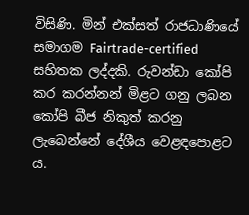විසිණි. මින් එක්සත් රාජධාණියේ සමාගම Fairtrade-certified සහිතක ලද්දකි. රුවන්ඩා කෝපි කර කරන්නන් මිළට ගනු ලබන කෝපි බීජ නිකුත් කරනු ලැබෙන්නේ දේශීය වෙළඳපොළට ය.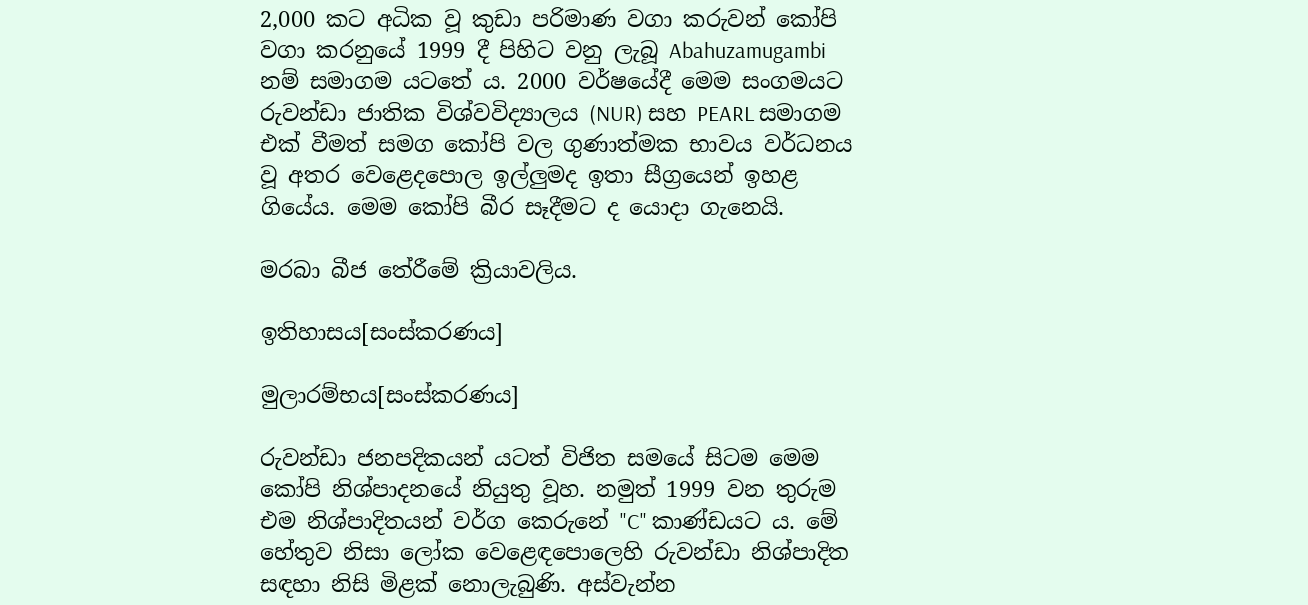2,000 කට අධික වූ කුඩා පරිමාණ වගා කරුවන් කෝපි වගා කරනුයේ 1999 දී පිහිට වනු ලැබූ Abahuzamugambi නම් සමාගම යටතේ ය. 2000 වර්ෂයේදී මෙම සංගමයට රුවන්ඩා ජාතික විශ්වවිද්‍යාලය (NUR) සහ PEARL සමාගම එක් වීමත් සමග කෝපි වල ගුණාත්මක භාවය වර්ධනය වූ අතර වෙළෙදපොල ඉල්ලුමද ඉතා සීග්‍රයෙන් ඉහළ ගියේය. මෙම කෝපි බීර සෑදීමට ද යොදා ගැනෙයි.

මරබා බීජ තේරීමේ ක්‍රියාවලිය.

ඉතිහාසය[සංස්කරණය]

මුලාරම්භය[සංස්කරණය]

රුවන්ඩා ජනපදිකයන් යටත් විජිත සමයේ සිටම මෙම කෝපි නිශ්පාදනයේ නියුතු වූහ. නමුත් 1999 වන තුරුම එම නිශ්පාදිතයන් වර්ග කෙරුනේ "C" කාණ්ඩයට ය. මේ හේතුව නිසා ලෝක වෙළෙඳපොලෙහි රුවන්ඩා නිශ්පාදිත සඳහා නිසි මිළක් නොලැබුණි. අස්වැන්න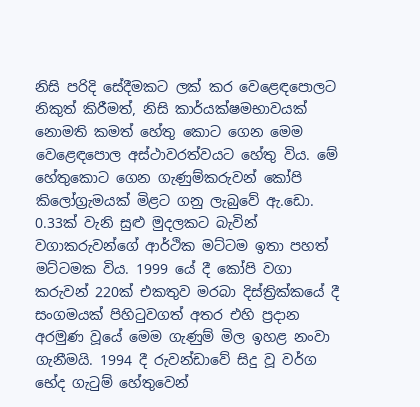නිසි පරිදි සේදීමකට ලක් කර වෙළෙඳපොලට නිකුත් කිරීමත්, නිසි කාර්යක්ෂමභාවයක් නොමති කමත් හේතු කොට ගෙන මෙම වෙළෙඳපොල අස්ථාවරත්වයට හේතු විය. මේ හේතුකොට ගෙන ගැණුම්කරුවන් කෝපි කිලෝග්‍රැමයක් මිළට ගනු ලැබුවේ ඇ.ඩො. 0.33ක් වැනි සුළු මුදලකට බැවින් වගාකරුවන්ගේ ආර්ථික මට්ටම ඉතා පහත් මට්ටමක විය. 1999 යේ දී කෝපි වගා කරුවන් 220ක් එකතුව මරබා දිස්ත්‍රික්කයේ දී සංගමයක් පිහිටුවගත් අතර එහි ප්‍රදාන
අරමුණ වූයේ මෙම ගැණුම් මිල ඉහළ නංවා ගැනීමයි. 1994 දී රුවන්ඩාවේ සිදු වූ වර්ග භේද ගැටුම් හේතුවෙන්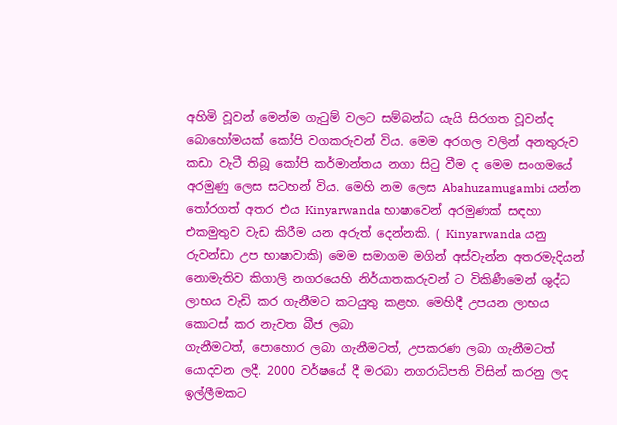අහිමි වූවන් මෙන්ම ගැටුම් වලට සම්බන්ධ යැයි සිරගත වූවන්ද බොහෝමයක් කෝපි වගකරුවන් විය. මෙම අරගල වලින් අනතුරුව කඩා වැටී තිබූ කෝපි කර්මාන්තය නගා සිටු වීම ද මෙම සංගමයේ අරමුණු ලෙස සටහන් විය. මෙහි නම ලෙස Abahuzamugambi යන්න තෝරගත් අතර එය Kinyarwanda භාෂාවෙන් අරමුණක් සඳහා එකමුතුව වැඩ කිරීම යන අරුත් දෙන්නකි. ( Kinyarwanda යනු රුවන්ඩා උප භාෂාවාකි) මෙම සමාගම මගින් අස්වැන්න අතරමැදියන් නොමැතිව කිගාලි නගරයෙහි නිර්යාතකරුවන් ට විකිණීමෙන් ශුද්ධ ලාභය වැඩි කර ගැනීමට කටයුතු කළහ. මෙහිදී උපයන ලාභය කොටස් කර නැවත බීජ ලබා
ගැනීමටත්, පොහොර ලබා ගැනීමටත්, උපකරණ ලබා ගැනීමටත් යොදවන ලදී. 2000 වර්ෂයේ දී මරබා නගරාධිපති විසින් කරනු ලද ඉල්ලීමකට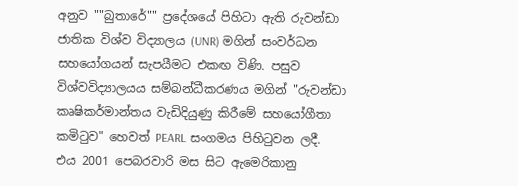අනුව ""බුතාරේ"" ප්‍රදේශයේ පිහිටා ඇති රුවන්ඩා ජාතික විශ්ව විද්‍යාලය (UNR) මගින් සංවර්ධන සහයෝගයන් සැපයීමට එකඟ විණි. පසුව විශ්වවිද්‍යාලයය සම්බන්ධීකරණය මගින් "රුවන්ඩා කෘෂිකර්මාන්තය වැඩිදියුණු කිරීමේ සහයෝගීතා කමිටුව" හෙවත් PEARL සංගමය පිහිටුවන ලදී. එය 2001 පෙබරවාරි මස සිට ඇමෙරිකානු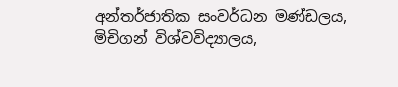අන්තර්ජාතික සංවර්ධන මණ්ඩලය, මිචිගන් විශ්වවිද්‍යාලය,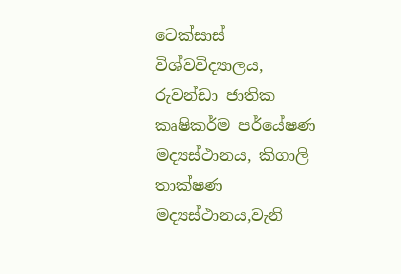ටෙක්සාස් විශ්වවිද්‍යාලය, රුවන්ඩා ජාතික කෘෂිකර්ම පර්යේෂණ මද්‍යස්ථානය, කිගාලි තාක්ෂණ මද්‍යස්ථානය,වැනි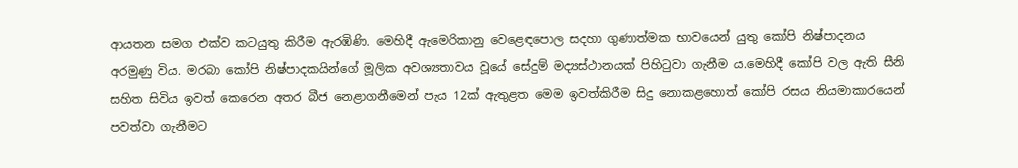ආයතන සමග එක්ව කටයුතු කිරීම ඇරඹිණි. මෙහිදී ඇමෙරිකානු වෙළෙඳපොල සදහා ගුණාත්මක භාවයෙන් යුතු කෝපි නිෂ්පාදනය අරමුණු විය. මරබා කෝපි නිෂ්පාදකයින්ගේ මූලික අවශ්‍යතාවය වූයේ සේදුම් මද්‍යස්ථානයක් පිහිටුවා ගැනීම ය.මෙහිදී කෝපි වල ඇති සීනි සහිත සිවිය ඉවත් කෙරෙන අතර බීජ නෙළාගනීමෙන් පැය 12ක් ඇතුළත මෙම ඉවත්කිරීම සිදු නොකළහොත් කෝපි රසය නියමාකාරයෙන් පවත්වා ගැනීමට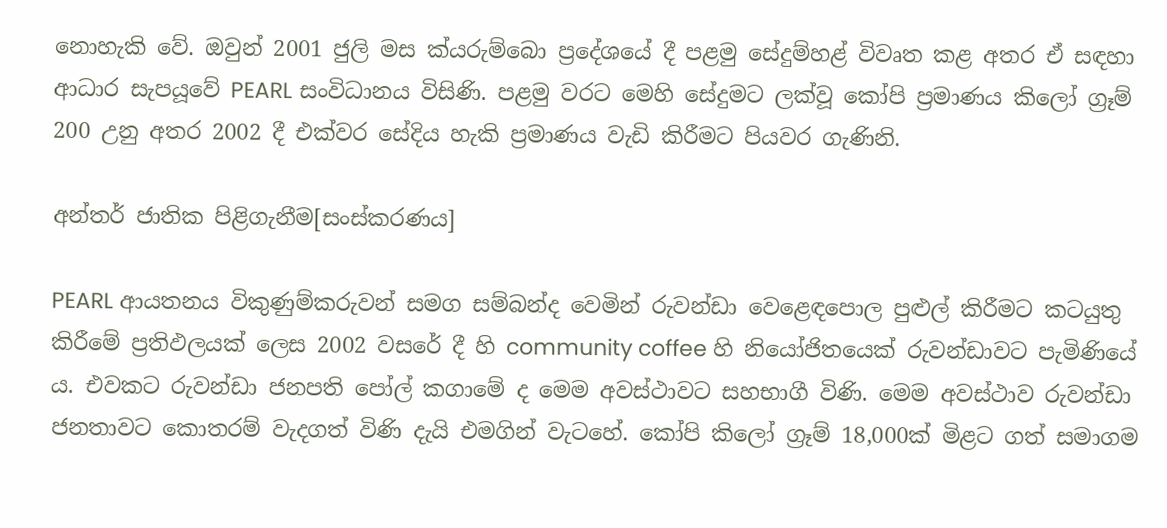නොහැකි වේ. ඔවුන් 2001 ජුලි මස ක්යරුම්බො ප්‍රදේශයේ දී පළමු සේදුම්හළ් විවෘත කළ අතර ඒ සඳහා ආධාර සැපයූවේ PEARL සංවිධානය විසිණි. පළමු වරට මෙහි සේදුමට ලක්වූ කෝපි ප්‍රමාණය කිලෝ ග්‍රෑම් 200 උනු අතර 2002 දී එක්වර සේදිය හැකි ප්‍රමාණය වැඩි කිරීමට පියවර ගැණිනි.

අන්තර් ජාතික පිළිගැනීම[සංස්කරණය]

PEARL ආයතනය විකුණුම්කරුවන් සමග සම්බන්ද වෙමින් රුවන්ඩා වෙළෙඳපොල පුළුල් කිරීමට කටයුතු කිරීමේ ප්‍රතිඵලයක් ලෙස 2002 වසරේ දී හි community coffee හි නියෝජිතයෙක් රුවන්ඩාවට පැමිණියේ ය. එවකට රුවන්ඩා ජනපති පෝල් කගාමේ ද මෙම අවස්ථාවට සහභාගී විණි. මෙම අවස්ථාව රුවන්ඩා ජනතාවට කොතරම් වැදගත් විණි දැයි එමගින් වැටහේ. කෝපි කිලෝ ග්‍රෑම් 18,000ක් මිළට ගත් සමාගම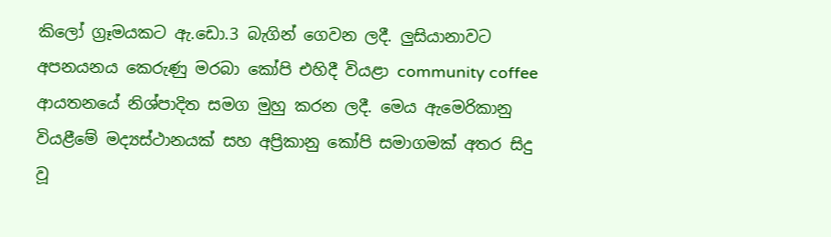කිලෝ ග්‍රෑමයකට ඇ.ඩො.3 බැගින් ගෙවන ලදී. ලුසියානාවට අපනයනය කෙරුණු මරබා කෝපි එහිදී වියළා community coffee ආයතනයේ නිශ්පාදිත සමග මුහු කරන ලදී. මෙය ඇමෙරිකානු වියළීමේ මද්‍යස්ථානයක් සහ අප්‍රිකානු කෝපි සමාගමක් අතර සිදු වූ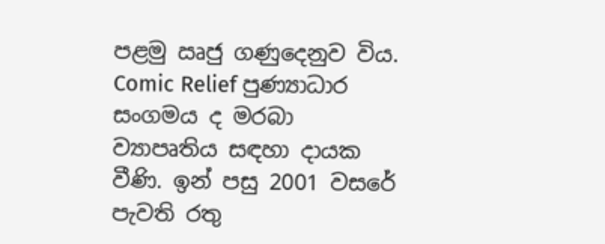පළමු ඍජු ගණුදෙනුව විය. Comic Relief පුණ්‍යාධාර සංගමය ද මරබා ව්‍යාපෘතිය සඳහා දායක වීණි. ඉන් පසු 2001 වසරේ පැවති රතු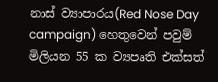නාස් ව්‍යාපාරය(Red Nose Day campaign) හෙතුවෙන් පවුම් මිලියන 55 ක ව්‍යපෘති එක්සත්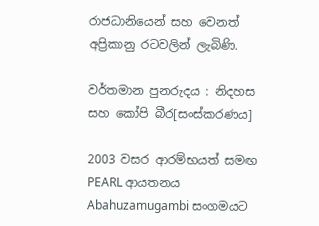රාජධානියෙන් සහ වෙනත් අප්‍රිකානු රටවලින් ලැබිණි.

වර්තමාන පුනරුදය : නිදහස සහ කෝපි බීර[සංස්කරණය]

2003 වසර ආරම්භයත් සමඟ PEARL ආයතනය Abahuzamugambi සංගමයට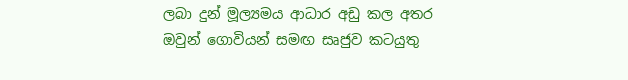ලබා දුන් මූල්‍යමය ආධාර අඩු කල අතර ඔවුන් ගොවියන් සමඟ සෘජුව කටයුතු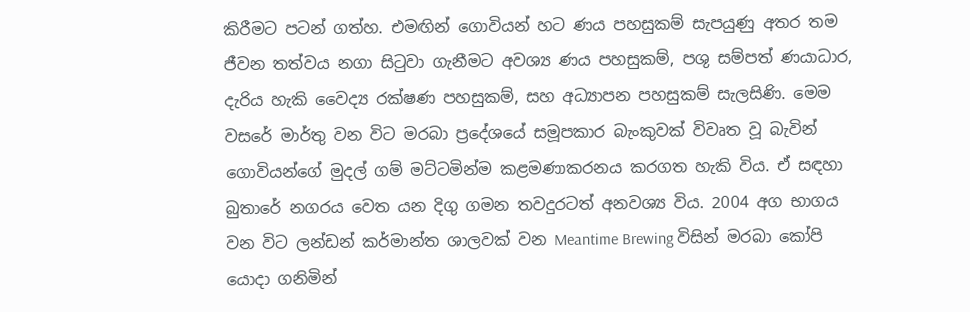කිරීමට පටන් ගත්හ. එමඟින් ගොවියන් හට ණය පහසුකම් සැපයුණු අතර තම ජීවන තත්වය නගා සිටුවා ගැනීමට අවශ්‍ය ණය පහසුකම්, පශු සම්පත් ණයාධාර, දැරිය හැකි වෛද්‍ය රක්ෂණ පහසුකම්, සහ අධ්‍යාපන පහසුකම් සැලසිණි. මෙම වසරේ මාර්තු වන විට මරබා ප්‍රදේශයේ සමූපකාර බැංකුවක් විවෘත වූ බැවින් ගොවියන්ගේ මුදල් ගම් මට්ටමින්ම කළමණාකරනය කරගත හැකි විය. ඒ සඳහා බුතාරේ නගරය වෙත යන දිගු ගමන තවදුරටත් අනවශ්‍ය විය. 2004 අග භාගය වන විට ලන්ඩන් කර්මාන්ත ශාලවක් වන Meantime Brewing විසින් මරබා කෝපි යොදා ගනිමින්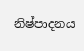නිෂ්පාදනය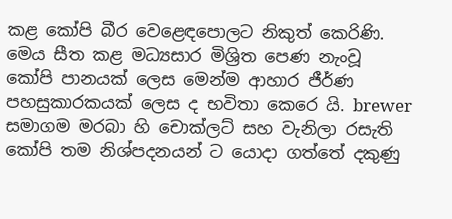කළ කෝපි බීර වෙළෙඳපොලට නිකුත් කෙරිණි. මෙය සීත කළ මධ්‍යසාර මිශ්‍රිත පෙණ නැංවූ කෝපි පානයක් ලෙස මෙන්ම ආහාර ජීර්ණ පහසුකාරකයක් ලෙස ද භවිතා කෙරෙ යි. brewer සමාගම මරබා හි චොක්ලට් සහ වැනිලා රසැති කෝපි තම නිශ්පදනයන් ට යොදා ගත්තේ දකුණු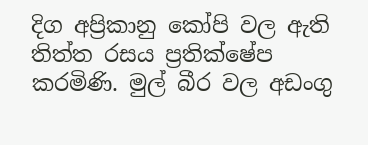දිග අප්‍රිකානු කෝපි වල ඇති තිත්ත රසය ප්‍රතික්ෂේප කරමිණි. මුල් බීර වල අඩංගු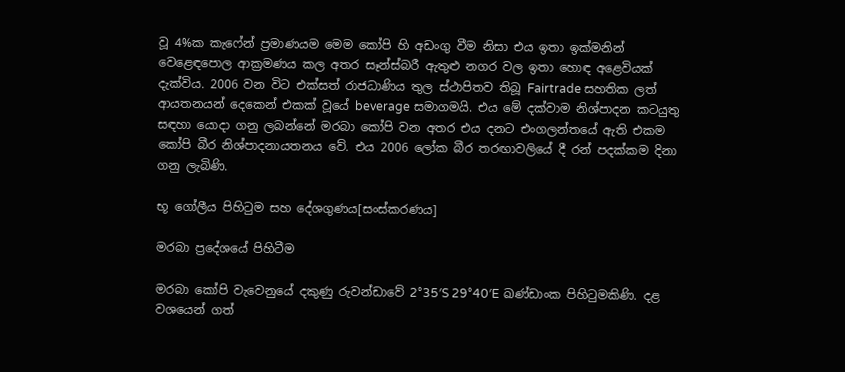වූ 4%ක කැෆේන් ප්‍රමාණයම මෙම කෝපි හි අඩංගු වීම නිසා එය ඉතා ඉක්මනින් වෙළෙඳපොල ආක්‍රමණය කල අතර සෑන්ස්බරී ඇතුළු නගර වල ඉතා හොඳ අළෙවියක් දැක්විය. 2006 වන විට එක්සත් රාජධාණිය තුල ස්ථාපිතව තිබූ Fairtrade සහතික ලත් ආයතනයන් දෙකෙන් එකක් වූයේ beverage සමාගමයි. එය මේ දක්වාම නිශ්පාදන කටයුතු සඳහා යොදා ගනු ලබන්නේ මරබා කෝපි වන අතර එය දනට එංගලන්තයේ ඇති එකම කෝපි බීර නිශ්පාදනායතනය වේ. එය 2006 ලෝක බීර තරඟාවලියේ දී රන් පදක්කම දිනා ගනු ලැබිණි.

භූ ගෝලීය පිහිටුම සහ දේශගුණය[සංස්කරණය]

මරබා ප්‍රදේශයේ පිහිටීම

මරබා කෝපි වැවෙනුයේ දකුණු රුවන්ඩාවේ 2°35′S 29°40′E ඛණ්ඩාංක පිහිටුමකිණි. දළ වශයෙන් ගත්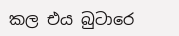කල එය බුටාරෙ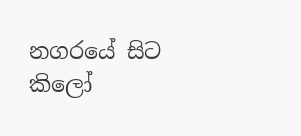නගරයේ සිට කිලෝ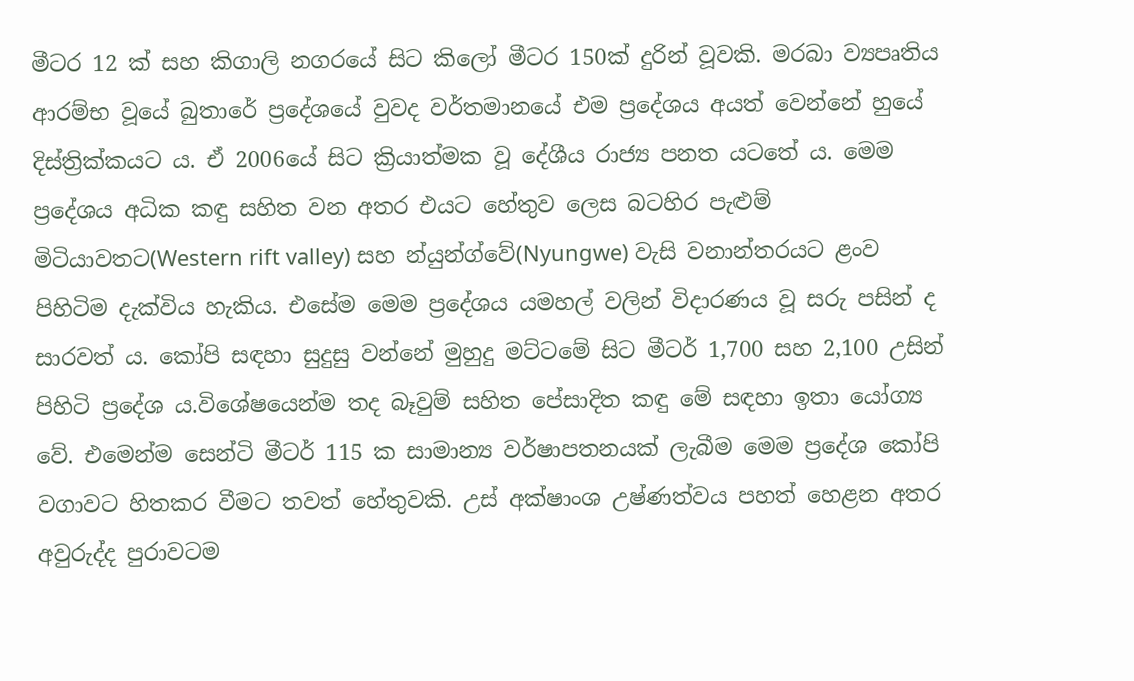මීටර 12 ක් සහ කිගාලි නගරයේ සිට කිලෝ මීටර 150ක් දුරින් වූවකි. මරබා ව්‍යපෘතිය ආරම්භ වූයේ බුතාරේ ප්‍රදේශයේ වුවද වර්තමානයේ එම ප්‍රදේශය අයත් වෙන්නේ හුයේ දිස්ත්‍රික්කයට ය. ඒ 2006යේ සිට ක්‍රියාත්මක වූ දේශීය රාජ්‍ය පනත යටතේ ය. මෙම ප්‍රදේශය අධික කඳු සහිත වන අතර එයට හේතුව ලෙස බටහිර පැළුම් මිටියාවතට(Western rift valley) සහ න්යුන්ග්වේ(Nyungwe) වැසි වනාන්තරයට ළංව පිහිටිම දැක්විය හැකිය. එසේම මෙම ප්‍රදේශය යමහල් වලින් විදාරණය වූ සරු පසින් ද සාරවත් ය. කෝපි සඳහා සුදුසු වන්නේ මුහුදු මට්ටමේ සිට මීටර් 1,700 සහ 2,100 උසින් පිහිටි ප්‍රදේශ ය.විශේෂයෙන්ම තද බෑවුම් සහිත පේසාදිත කඳු මේ සඳහා ඉතා යෝග්‍ය වේ. එමෙන්ම සෙන්ටි මීටර් 115 ක සාමාන්‍ය වර්ෂාපතනයක් ලැබීම මෙම ප්‍රදේශ කෝපි වගාවට හිතකර වීමට තවත් හේතුවකි. උස් අක්ෂාංශ උෂ්ණත්වය පහත් හෙළන අතර අවුරුද්ද පුරාවටම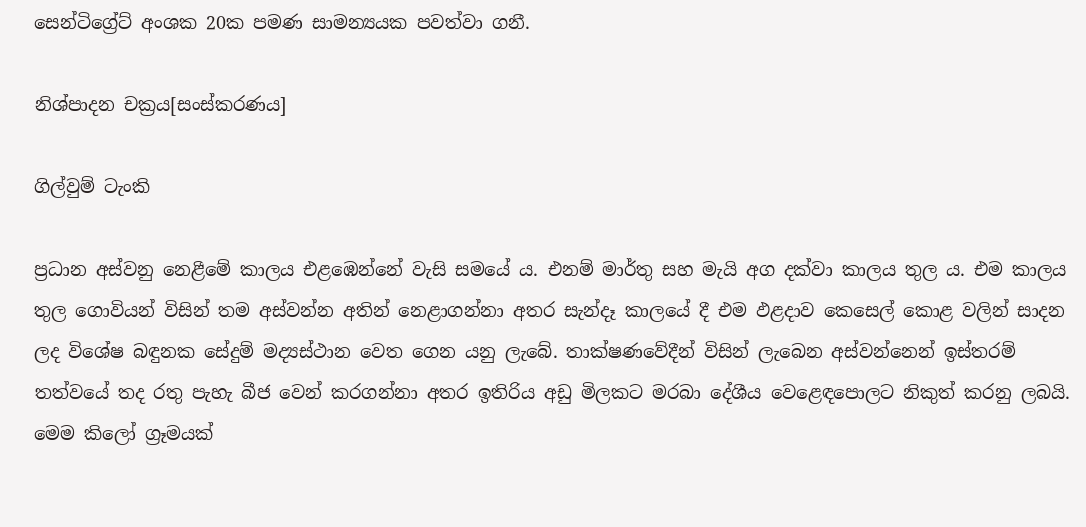සෙන්ටිග්‍රේට් අංශක 20ක පමණ සාමන්‍යයක පවත්වා ගනී.

නිශ්පාදන චක්‍රය[සංස්කරණය]

ගිල්වුම් ටැංකි

ප්‍රධාන අස්වනු නෙළීමේ කාලය එළඹෙන්නේ වැසි සමයේ ය. එනම් මාර්තු සහ මැයි අග දක්වා කාලය තුල ය. එම කාලය තුල ගොවියන් විසින් තම අස්වන්න අතින් නෙළාගන්නා අතර සැන්දෑ කාලයේ දී එම ඵළදාව කෙසෙල් කොළ වලින් සාදන ලද විශේෂ බඳුනක සේදුම් මද්‍යස්ථාන වෙත ගෙන යනු ලැබේ. තාක්ෂණවේදීන් විසින් ලැබෙන අස්වන්නෙන් ඉස්තරම් තත්වයේ තද රතු පැහැ බීජ වෙන් කරගන්නා අතර ඉතිරිය අඩු මිලකට මරබා දේශීය වෙළෙඳපොලට නිකුත් කරනු ලබයි. මෙම කිලෝ ග්‍රෑමයක්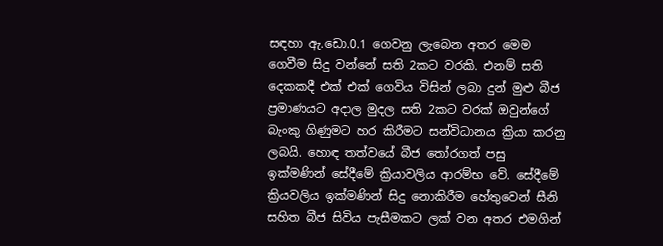සඳහා ඇ.ඩො.0.1 ගෙවනු ලැබෙන අතර මෙම ගෙවීම සිදු වන්නේ සති 2කට වරකි. එනම් සති දෙකකදී එක් එක් ගෙවිය විසින් ලබා දුන් මුළු බීජ ප්‍රමාණයට අදාල මුදල සති 2කට වරක් ඔවුන්ගේ බැංකු ගිණුමට හර කිරීමට සන්විධානය ක්‍රියා කරනු ලබයි. හොඳ තත්වයේ බීජ තෝරගත් පසු ඉක්මණින් සේදීමේ ක්‍රියාවලිය ආරම්භ වේ. සේදීමේ ක්‍රියවලිය ඉක්මණින් සිදු නොකිරීම හේතුවෙන් සීනි සහිත බීජ සිවිය පැසීමකට ලක් වන අතර එමගින්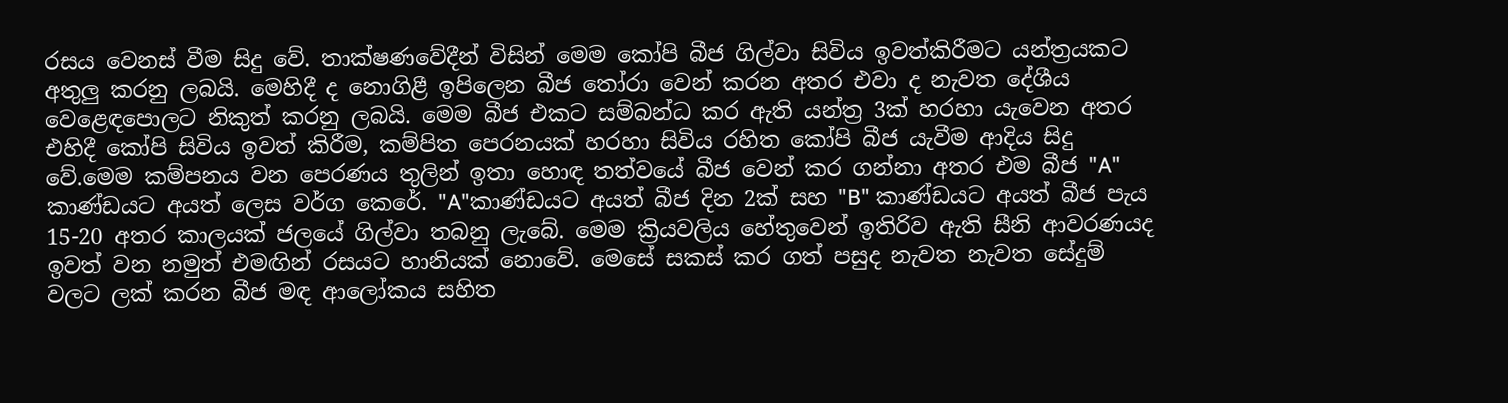රසය වෙනස් වීම සිදු වේ. තාක්ෂණවේදීන් විසින් මෙම කෝපි බීජ ගිල්වා සිවිය ඉවත්කිරීමට යන්ත්‍රයකට අතුලු කරනු ලබයි. මෙහිදී ද නොගිළී ඉපිලෙන බීජ තෝරා වෙන් කරන අතර එවා ද නැවත දේශීය වෙළෙඳපොලට නිකුත් කරනු ලබයි. මෙම බීජ එකට සම්බන්ධ කර ඇති යන්ත්‍ර 3ක් හරහා යැවෙන අතර එහිදී කෝපි සිවිය ඉවත් කිරීම, කම්පිත පෙරනයක් හරහා සිවිය රහිත කෝපි බීජ යැවීම ආදිය සිදු වේ.මෙම කම්පනය වන පෙරණය තුලින් ඉතා හොඳ තත්වයේ බීජ වෙන් කර ගන්නා අතර එම බීජ "A" කාණ්ඩයට අයත් ලෙස වර්ග කෙරේ. "A"කාණ්ඩයට අයත් බීජ දින 2ක් සහ "B" කාණ්ඩයට අයත් බීජ පැය 15-20 අතර කාලයක් ජලයේ ගිල්වා තබනු ලැබේ. මෙම ක්‍රියවලිය හේතුවෙන් ඉතිරිව ඇති සීනි ආවරණයද ඉවත් වන නමුත් එමඟින් රසයට හානියක් නොවේ. මෙසේ සකස් කර ගත් පසුද නැවත නැවත සේදුම් වලට ලක් කරන බීජ මඳ ආලෝකය සහිත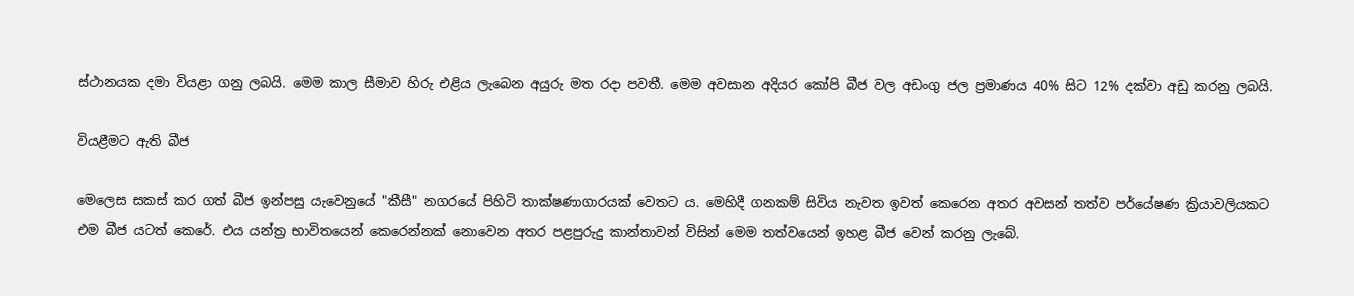ස්ථානයක දමා වියළා ගනු ලබයි. මෙම කාල සීමාව හිරු එළිය ලැබෙන අයුරු මත රදා පවතී. මෙම අවසාන අදියර කෝපි බීජ වල අඩංගු ජල ප්‍රමාණය 40% සිට 12% දක්වා අඩු කරනු ලබයි.

වියළීමට ඇති බීජ

මෙලෙස සකස් කර ගත් බීජ ඉන්පසු යැවෙනුයේ "කීසී" නගරයේ පිහිටි තාක්ෂණාගාරයක් වෙතට ය. මෙහිදී ගනකම් සිවිය නැවත ඉවත් කෙරෙන අතර අවසන් තත්ව පර්යේෂණ ක්‍රියාවලියකට එම බීජ යටත් කෙරේ. එය යන්ත්‍ර භාවිතයෙන් කෙරෙන්නක් නොවෙන අතර පළපුරුදු කාන්තාවන් විසින් මෙම තත්වයෙන් ඉහළ බීජ වෙන් කරනු ලැබේ.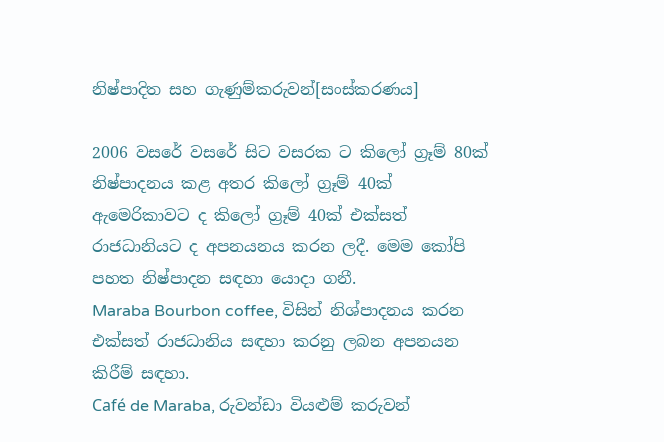නිෂ්පාදිත සහ ගැණුම්කරුවන්[සංස්කරණය]

2006 වසරේ වසරේ සිට වසරක ට කිලෝ ග්‍රෑම් 80ක් නිෂ්පාදනය කළ අතර කිලෝ ග්‍රෑම් 40ක් ඇමෙරිකාවට ද කිලෝ ග්‍රෑම් 40ක් එක්සත් රාජධානියට ද අපනයනය කරන ලදී. මෙම කෝපි පහත නිෂ්පාදන සඳහා යොදා ගනී.
Maraba Bourbon coffee, විසින් නිශ්පාදනය කරන එක්සත් රාජධානිය සඳහා කරනු ලබන අපනයන කිරීම් සඳහා.
Café de Maraba, රුවන්ඩා වියළුම් කරුවන්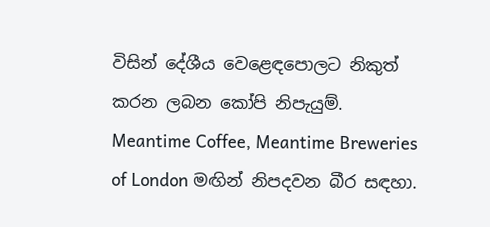විසින් දේශීය වෙළෙඳපොලට නිකුත් කරන ලබන කෝපි නිපැයුම්.
Meantime Coffee, Meantime Breweries of London මඟින් නිපදවන බීර සඳහා.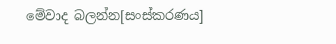මේවාද බලන්න[සංස්කරණය]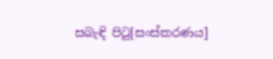සබැඳි පිටු[සංස්කරණය]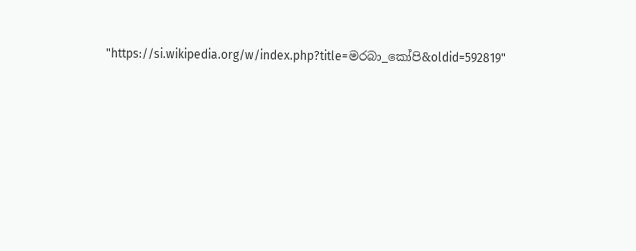"https://si.wikipedia.org/w/index.php?title=මරබා_කෝපි&oldid=592819"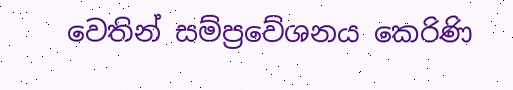වෙතින් සම්ප්‍රවේශනය කෙරිණි